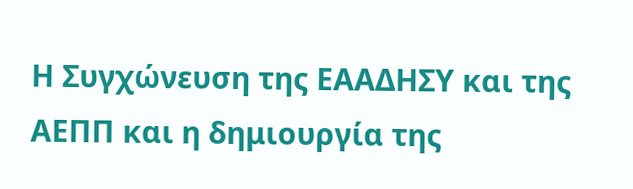Η Συγχώνευση της ΕΑΑΔΗΣΥ και της ΑΕΠΠ και η δημιουργία της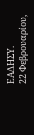ΕΑΔΗΣΥ.
22 Φεβρουαρίου,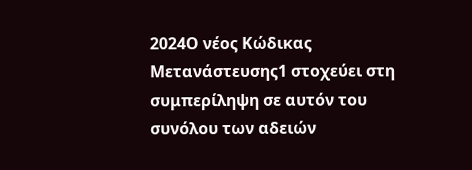2024Ο νέος Κώδικας Μετανάστευσης1 στοχεύει στη συμπερίληψη σε αυτόν του συνόλου των αδειών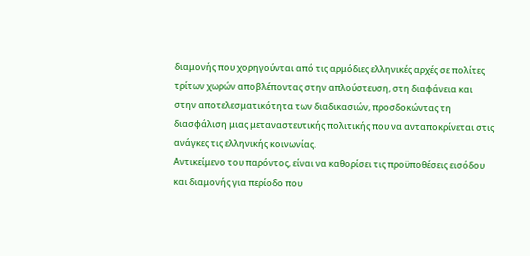διαμονής που χορηγούνται από τις αρμόδιες ελληνικές αρχές σε πολίτες τρίτων χωρών αποβλέποντας στην απλούστευση, στη διαφάνεια και στην αποτελεσματικότητα των διαδικασιών, προσδοκώντας τη διασφάλιση μιας μεταναστευτικής πολιτικής που να ανταποκρίνεται στις ανάγκες τις ελληνικής κοινωνίας.
Αντικείμενο του παρόντος, είναι να καθορίσει τις προϋποθέσεις εισόδου και διαμονής για περίοδο που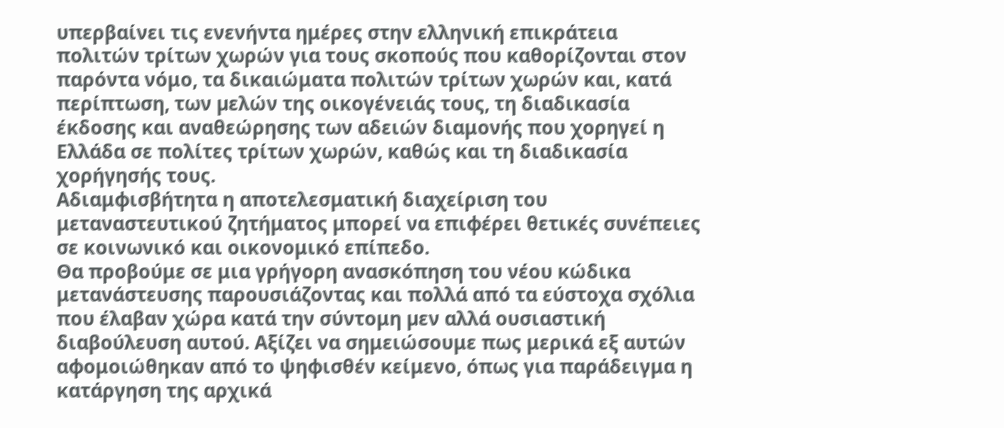υπερβαίνει τις ενενήντα ημέρες στην ελληνική επικράτεια πολιτών τρίτων χωρών για τους σκοπούς που καθορίζονται στον παρόντα νόμο, τα δικαιώματα πολιτών τρίτων χωρών και, κατά περίπτωση, των µελών της οικογένειάς τους, τη διαδικασία έκδοσης και αναθεώρησης των αδειών διαμονής που χορηγεί η Ελλάδα σε πολίτες τρίτων χωρών, καθώς και τη διαδικασία χορήγησής τους.
Αδιαμφισβήτητα η αποτελεσματική διαχείριση του μεταναστευτικού ζητήματος μπορεί να επιφέρει θετικές συνέπειες σε κοινωνικό και οικονομικό επίπεδο.
Θα προβούμε σε μια γρήγορη ανασκόπηση του νέου κώδικα μετανάστευσης παρουσιάζοντας και πολλά από τα εύστοχα σχόλια που έλαβαν χώρα κατά την σύντομη µεν αλλά ουσιαστική διαβούλευση αυτού. Αξίζει να σημειώσουμε πως μερικά εξ αυτών αφομοιώθηκαν από το ψηφισθέν κείμενο, όπως για παράδειγμα η κατάργηση της αρχικά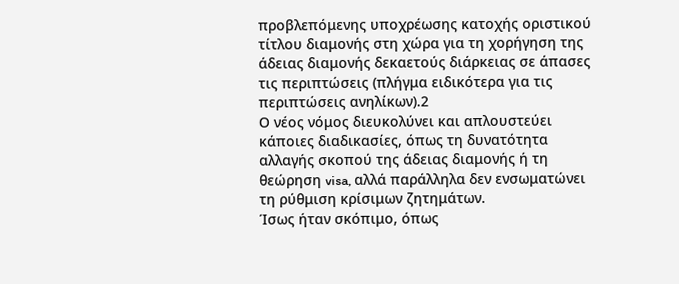προβλεπόμενης υποχρέωσης κατοχής οριστικού τίτλου διαμονής στη χώρα για τη χορήγηση της άδειας διαμονής δεκαετούς διάρκειας σε άπασες τις περιπτώσεις (πλήγμα ειδικότερα για τις περιπτώσεις ανηλίκων).2
Ο νέος νόμος διευκολύνει και απλουστεύει κάποιες διαδικασίες, όπως τη δυνατότητα αλλαγής σκοπού της άδειας διαμονής ή τη θεώρηση visa, αλλά παράλληλα δεν ενσωματώνει τη ρύθμιση κρίσιμων ζητημάτων.
Ίσως ήταν σκόπιμο, όπως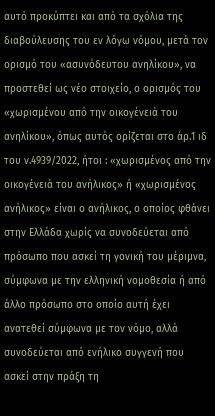αυτό προκύπτει και από τα σχόλια της διαβούλευσης του εν λόγω νόμου, μετά τον ορισμό του «ασυνόδευτου ανηλίκου», να προστεθεί ως νέο στοιχείο, ο ορισμός του «χωρισμένου από την οικογένειά του ανηλίκου», όπως αυτός ορίζεται στο άρ.1 ιδ του ν.4939/2022, ήτοι : «χωρισμένος από την οικογένειά του ανήλικος» ή «χωρισμένος ανήλικος» είναι ο ανήλικος, ο οποίος φθάνει στην Ελλάδα χωρίς να συνοδεύεται από πρόσωπο που ασκεί τη γονική του μέριμνα, σύμφωνα µε την ελληνική νομοθεσία ή από άλλο πρόσωπο στο οποίο αυτή έχει ανατεθεί σύμφωνα µε τον νόμο, αλλά συνοδεύεται από ενήλικο συγγενή που ασκεί στην πράξη τη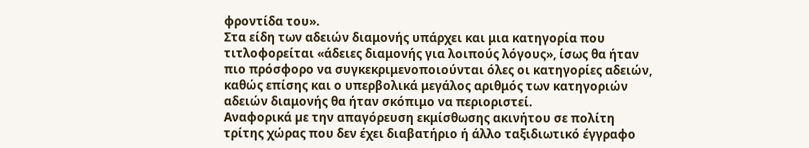φροντίδα του».
Στα είδη των αδειών διαμονής υπάρχει και μια κατηγορία που τιτλοφορείται «άδειες διαμονής για λοιπούς λόγους», ίσως θα ήταν πιο πρόσφορο να συγκεκριμενοποιούνται όλες οι κατηγορίες αδειών, καθώς επίσης και ο υπερβολικά μεγάλος αριθμός των κατηγοριών αδειών διαμονής θα ήταν σκόπιμο να περιοριστεί.
Αναφορικά µε την απαγόρευση εκμίσθωσης ακινήτου σε πολίτη τρίτης χώρας που δεν έχει διαβατήριο ή άλλο ταξιδιωτικό έγγραφο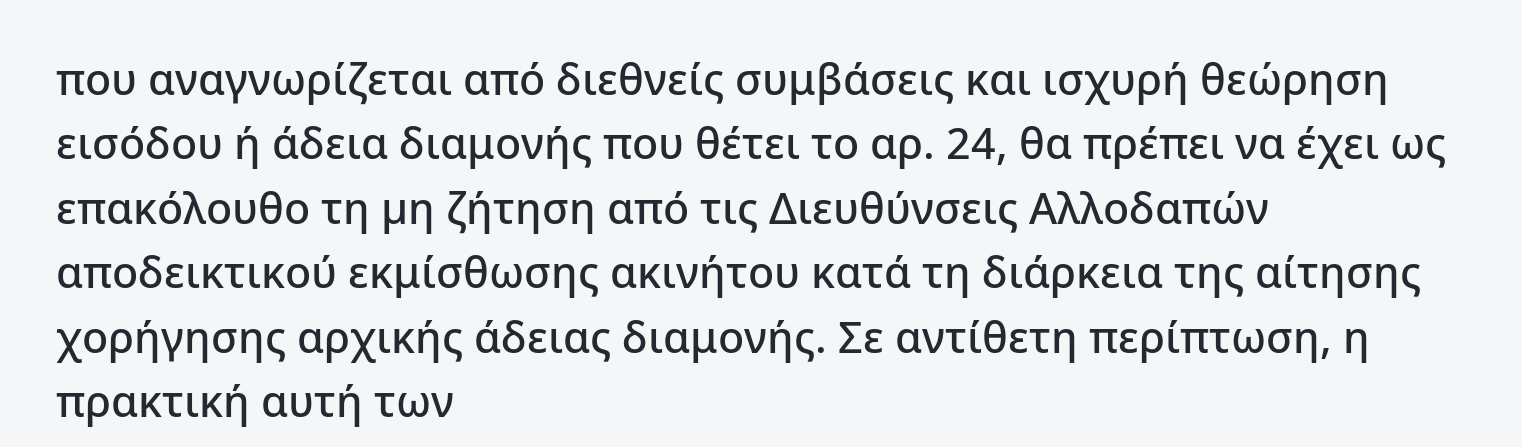που αναγνωρίζεται από διεθνείς συμβάσεις και ισχυρή θεώρηση εισόδου ή άδεια διαμονής που θέτει το αρ. 24, θα πρέπει να έχει ως επακόλουθο τη µη ζήτηση από τις Διευθύνσεις Αλλοδαπών αποδεικτικού εκμίσθωσης ακινήτου κατά τη διάρκεια της αίτησης χορήγησης αρχικής άδειας διαμονής. Σε αντίθετη περίπτωση, η πρακτική αυτή των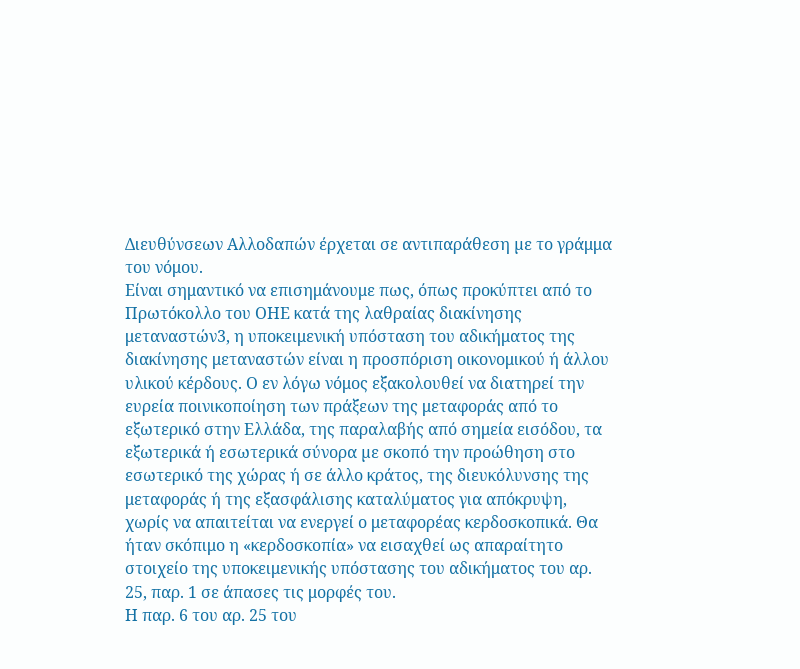Διευθύνσεων Αλλοδαπών έρχεται σε αντιπαράθεση µε το γράμμα του νόμου.
Είναι σημαντικό να επισημάνουμε πως, όπως προκύπτει από το Πρωτόκολλο του ΟΗΕ κατά της λαθραίας διακίνησης μεταναστών3, η υποκειμενική υπόσταση του αδικήματος της διακίνησης μεταναστών είναι η προσπόριση οικονομικού ή άλλου υλικού κέρδους. Ο εν λόγω νόμος εξακολουθεί να διατηρεί την ευρεία ποινικοποίηση των πράξεων της μεταφοράς από το εξωτερικό στην Ελλάδα, της παραλαβής από σημεία εισόδου, τα εξωτερικά ή εσωτερικά σύνορα µε σκοπό την προώθηση στο εσωτερικό της χώρας ή σε άλλο κράτος, της διευκόλυνσης της μεταφοράς ή της εξασφάλισης καταλύματος για απόκρυψη, χωρίς να απαιτείται να ενεργεί ο μεταφορέας κερδοσκοπικά. Θα ήταν σκόπιμο η «κερδοσκοπία» να εισαχθεί ως απαραίτητο στοιχείο της υποκειμενικής υπόστασης του αδικήματος του αρ. 25, παρ. 1 σε άπασες τις μορφές του.
Η παρ. 6 του αρ. 25 του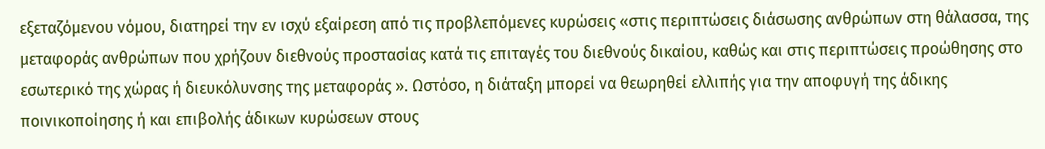εξεταζόμενου νόμου, διατηρεί την εν ισχύ εξαίρεση από τις προβλεπόμενες κυρώσεις «στις περιπτώσεις διάσωσης ανθρώπων στη θάλασσα, της μεταφοράς ανθρώπων που χρήζουν διεθνούς προστασίας κατά τις επιταγές του διεθνούς δικαίου, καθώς και στις περιπτώσεις προώθησης στο εσωτερικό της χώρας ή διευκόλυνσης της μεταφοράς ». Ωστόσο, η διάταξη μπορεί να θεωρηθεί ελλιπής για την αποφυγή της άδικης ποινικοποίησης ή και επιβολής άδικων κυρώσεων στους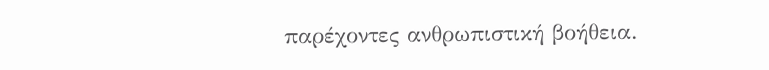παρέχοντες ανθρωπιστική βοήθεια.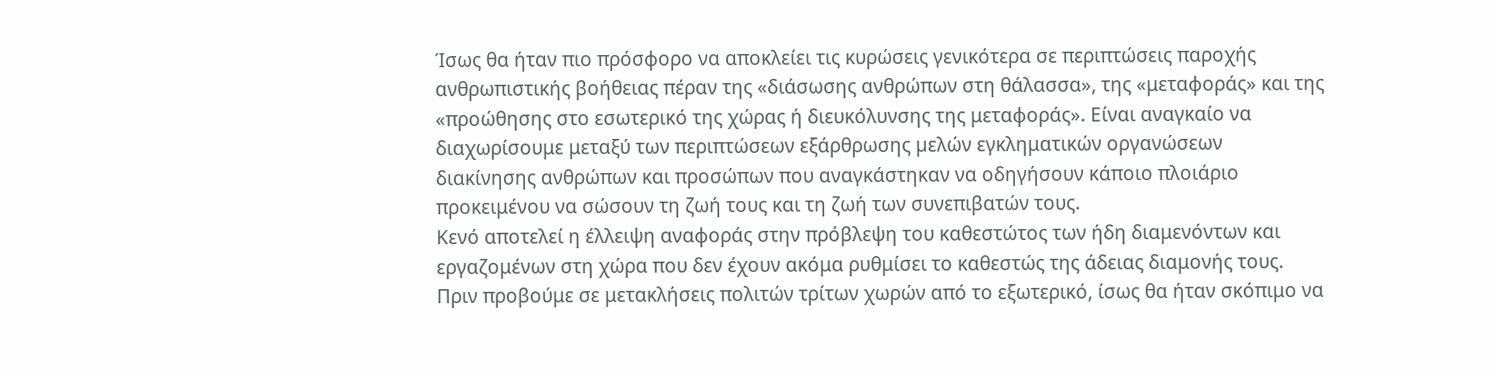Ίσως θα ήταν πιο πρόσφορο να αποκλείει τις κυρώσεις γενικότερα σε περιπτώσεις παροχής ανθρωπιστικής βοήθειας πέραν της «διάσωσης ανθρώπων στη θάλασσα», της «μεταφοράς» και της «προώθησης στο εσωτερικό της χώρας ή διευκόλυνσης της μεταφοράς». Είναι αναγκαίο να διαχωρίσουμε μεταξύ των περιπτώσεων εξάρθρωσης µελών εγκληματικών οργανώσεων διακίνησης ανθρώπων και προσώπων που αναγκάστηκαν να οδηγήσουν κάποιο πλοιάριο προκειμένου να σώσουν τη ζωή τους και τη ζωή των συνεπιβατών τους.
Κενό αποτελεί η έλλειψη αναφοράς στην πρόβλεψη του καθεστώτος των ήδη διαμενόντων και εργαζομένων στη χώρα που δεν έχουν ακόμα ρυθμίσει το καθεστώς της άδειας διαμονής τους. Πριν προβούμε σε μετακλήσεις πολιτών τρίτων χωρών από το εξωτερικό, ίσως θα ήταν σκόπιμο να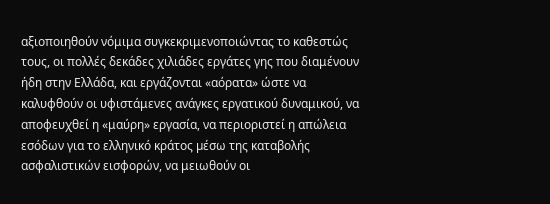αξιοποιηθούν νόμιμα συγκεκριμενοποιώντας το καθεστώς τους, οι πολλές δεκάδες χιλιάδες εργάτες γης που διαμένουν ήδη στην Ελλάδα, και εργάζονται «αόρατα» ώστε να καλυφθούν οι υφιστάμενες ανάγκες εργατικού δυναμικού, να αποφευχθεί η «μαύρη» εργασία, να περιοριστεί η απώλεια εσόδων για το ελληνικό κράτος µέσω της καταβολής ασφαλιστικών εισφορών, να μειωθούν οι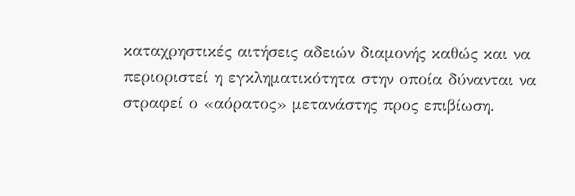καταχρηστικές αιτήσεις αδειών διαμονής καθώς και να περιοριστεί η εγκληματικότητα στην οποία δύνανται να στραφεί ο «αόρατος» μετανάστης προς επιβίωση.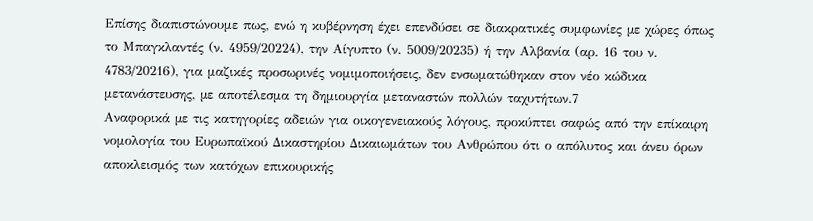Επίσης διαπιστώνουμε πως, ενώ η κυβέρνηση έχει επενδύσει σε διακρατικές συμφωνίες µε χώρες όπως το Μπαγκλαντές (ν. 4959/20224), την Αίγυπτο (ν. 5009/20235) ή την Αλβανία (αρ. 16 του ν. 4783/20216), για μαζικές προσωρινές νομιμοποιήσεις, δεν ενσωματώθηκαν στον νέο κώδικα μετανάστευσης, µε αποτέλεσμα τη δημιουργία μεταναστών πολλών ταχυτήτων.7
Αναφορικά µε τις κατηγορίες αδειών για οικογενειακούς λόγους, προκύπτει σαφώς από την επίκαιρη νομολογία του Ευρωπαϊκού Δικαστηρίου Δικαιωμάτων του Ανθρώπου ότι ο απόλυτος και άνευ όρων αποκλεισμός των κατόχων επικουρικής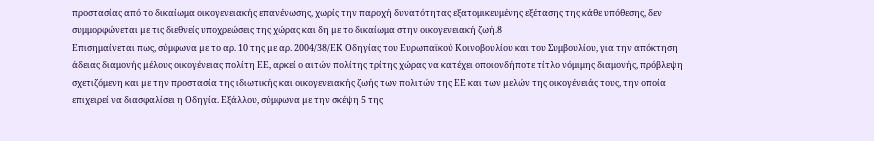προστασίας από το δικαίωμα οικογενειακής επανένωσης, χωρίς την παροχή δυνατότητας εξατομικευμένης εξέτασης της κάθε υπόθεσης, δεν συμμορφώνεται µε τις διεθνείς υποχρεώσεις της χώρας και δη µε το δικαίωμα στην οικογενειακή ζωή.8
Επισημαίνεται πως, σύμφωνα µε το αρ. 10 της µε αρ. 2004/38/ΕΚ Οδηγίας του Ευρωπαϊκού Κοινοβουλίου και του Συμβουλίου, για την απόκτηση άδειας διαμονής µέλους οικογένειας πολίτη ΕΕ, αρκεί ο αιτών πολίτης τρίτης χώρας να κατέχει οποιονδήποτε τίτλο νόμιμης διαμονής, πρόβλεψη σχετιζόμενη και µε την προστασία της ιδιωτικής και οικογενειακής ζωής των πολιτών της ΕΕ και των µελών της οικογένειάς τους, την οποία επιχειρεί να διασφαλίσει η Οδηγία. Εξάλλου, σύμφωνα µε την σκέψη 5 της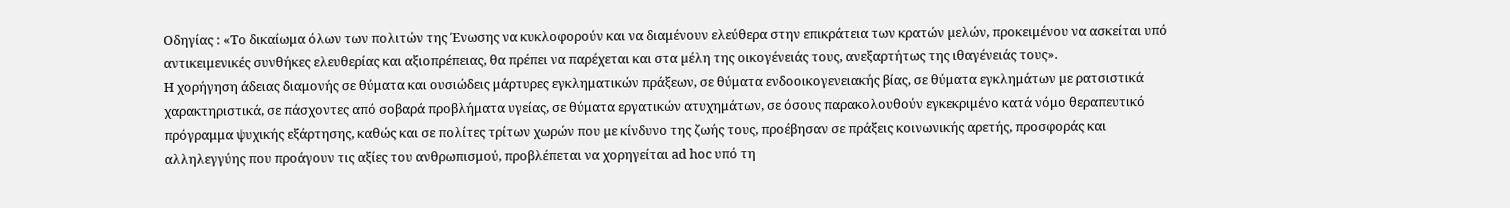Οδηγίας : «Το δικαίωμα όλων των πολιτών της Ένωσης να κυκλοφορούν και να διαμένουν ελεύθερα στην επικράτεια των κρατών µελών, προκειμένου να ασκείται υπό αντικειμενικές συνθήκες ελευθερίας και αξιοπρέπειας, θα πρέπει να παρέχεται και στα µέλη της οικογένειάς τους, ανεξαρτήτως της ιθαγένειάς τους».
Η χορήγηση άδειας διαμονής σε θύματα και ουσιώδεις μάρτυρες εγκληματικών πράξεων, σε θύματα ενδοοικογενειακής βίας, σε θύματα εγκλημάτων µε ρατσιστικά χαρακτηριστικά, σε πάσχοντες από σοβαρά προβλήματα υγείας, σε θύματα εργατικών ατυχημάτων, σε όσους παρακολουθούν εγκεκριμένο κατά νόμο θεραπευτικό πρόγραμμα ψυχικής εξάρτησης, καθώς και σε πολίτες τρίτων χωρών που µε κίνδυνο της ζωής τους, προέβησαν σε πράξεις κοινωνικής αρετής, προσφοράς και αλληλεγγύης που προάγουν τις αξίες του ανθρωπισμού, προβλέπεται να χορηγείται ad hoc υπό τη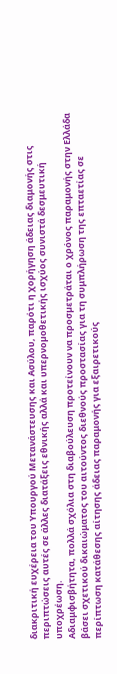διακριτική ευχέρεια του Υπουργού Μετανάστευσης και Ασύλου, παρότι η χορήγηση άδειας διαμονής στις περιπτώσεις αυτές σε άλλες διατάξεις εθνικής αλλά και υπερνοµοθετικής ισχύος συνιστά δεσμευτική υποχρέωση.
Αδιαμφισβήτητα, πολλά σχόλια στη διαβούλευση προτείνουν να προσµετράται ο χρόνος παραμονής στην Ελλάδα βάσει σχετικού δικαιώματος του αιτούντος διεθνούς προστασίας για τη συμπλήρωση της επταετίας σε περίπτωση κατάθεσης αίτησης άδειας παραμονής για εξαιρετικούς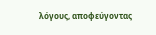λόγους, αποφεύγοντας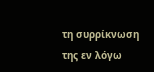τη συρρίκνωση της εν λόγω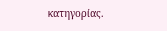κατηγορίας.